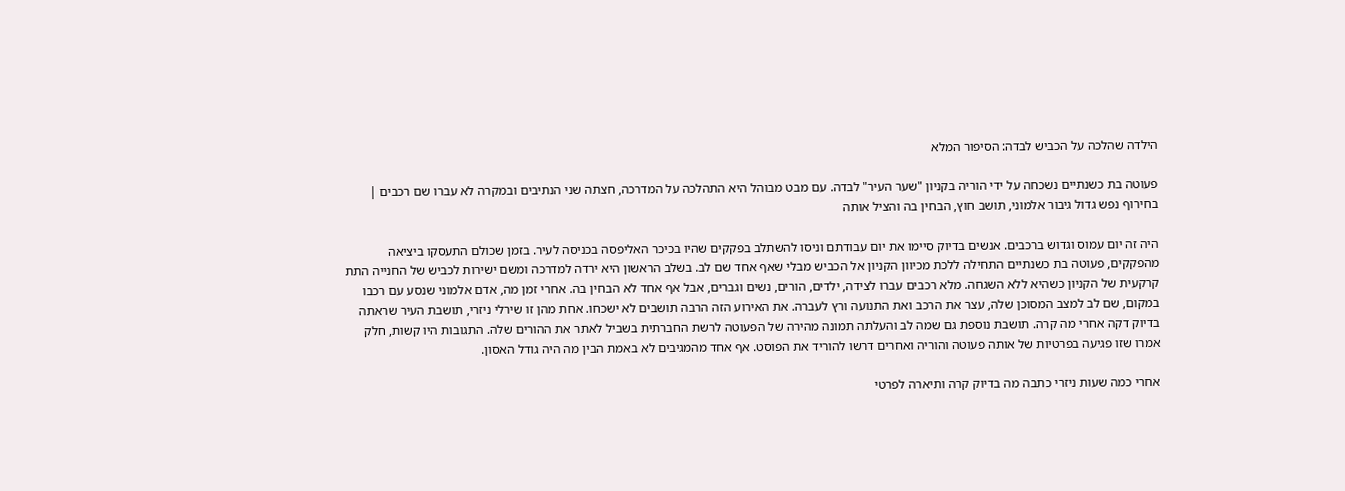הילדה שהלכה על הכביש לבדה: הסיפור המלא

פעוטה בת כשנתיים נשכחה על ידי הוריה בקניון "שער העיר" לבדה. עם מבט מבוהל היא התהלכה על המדרכה, חצתה שני הנתיבים ובמקרה לא עברו שם רכבים | בחירוף נפש גדול גיבור אלמוני, תושב חוץ, הבחין בה והציל אותה

היה זה יום עמוס וגדוש ברכבים. אנשים בדיוק סיימו את יום עבודתם וניסו להשתלב בפקקים שהיו בכיכר האליפסה בכניסה לעיר. בזמן שכולם התעסקו ביציאה מהפקקים, פעוטה בת כשנתיים התחילה ללכת מכיוון הקניון אל הכביש מבלי שאף אחד שם לב. בשלב הראשון היא ירדה למדרכה ומשם ישירות לכביש של החנייה התת קרקעית של הקניון כשהיא ללא השגחה. מלא רכבים עברו לצידה, ילדים, הורים, נשים וגברים, אבל אף אחד לא הבחין בה. אחרי זמן מה, אדם אלמוני שנסע עם רכבו במקום, שם לב למצב המסוכן שלה, עצר את הרכב ואת התנועה ורץ לעברה. את האירוע הזה הרבה תושבים לא ישכחו. אחת מהן זו שירלי ניזרי, תושבת העיר שראתה בדיוק דקה אחרי מה קרה. תושבת נוספת גם שמה לב והעלתה תמונה מהירה של הפעוטה לרשת החברתית בשביל לאתר את ההורים שלה. התגובות היו קשות, חלק אמרו שזו פגיעה בפרטיות של אותה פעוטה והוריה ואחרים דרשו להוריד את הפוסט. אף אחד מהמגיבים לא באמת הבין מה היה גודל האסון.

אחרי כמה שעות ניזרי כתבה מה בדיוק קרה ותיארה לפרטי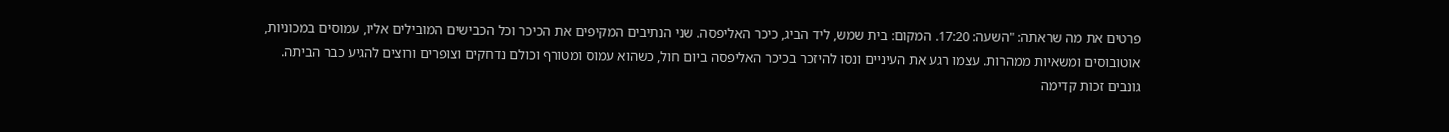פרטים את מה שראתה: "השעה: 17:20. המקום: בית שמש, ליד הביג, כיכר האליפסה. שני הנתיבים המקיפים את הכיכר וכל הכבישים המובילים אליו, עמוסים במכוניות, אוטובוסים ומשאיות ממהרות. עצמו רגע את העיניים ונסו להיזכר בכיכר האליפסה ביום חול, כשהוא עמוס ומטורף וכולם נדחקים וצופרים ורוצים להגיע כבר הביתה. גונבים זכות קדימה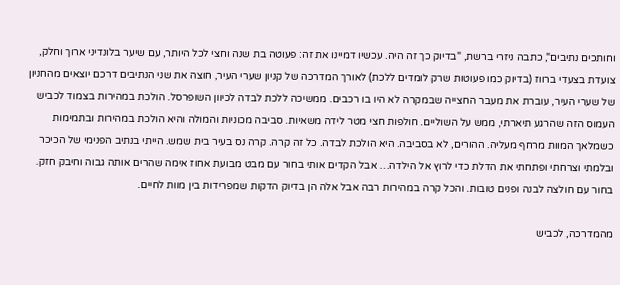וחותכים נתיבים", כתבה ניזרי ברשת, "בדיוק כך זה היה. עכשיו דמיינו את זה: פעוטה בת שנה וחצי לכל היותר, עם שיער בלונדיני ארוך וחלק, צועדת בצעדי ברווז (בדיוק כמו פעוטות שרק לומדים ללכת) לאורך המדרכה של קניון שערי העיר, חוצה את שני הנתיבים דרכם יוצאים מהחניון של שערי העיר, עוברת את מעבר החצייה שבמקרה לא היו בו רכבים. ממשיכה ללכת לבדה לכיוון השופרסל. הולכת במהירות בצמוד לכביש העמוס הזה שהרגע תיארתי, ממש על השוליים. חולפות חצי מטר לידה משאיות. סביבה מכוניות והמולה והיא הולכת במהירות ובתמימות כשמלאך המוות מרחף מעליה. ההורים, לא בסביבה. היא הולכת לבדה. כל זה קרה. קרה נס בעיר בית שמש. הייתי בנתיב הפנימי של הכיכר ובלמתי וצרחתי ופתחתי את הדלת כדי לרוץ אל הילדה… אבל הקדים אותי בחור עם מבט מבועת אחוז אימה שהרים אותה גבוה וחיבק חזק. בחור עם חולצה לבנה ופנים טובות. והכל קרה במהירות רבה אבל אלה הן בדיוק הדקות שמפרידות בין מוות לחיים.

מהמדרכה, לכביש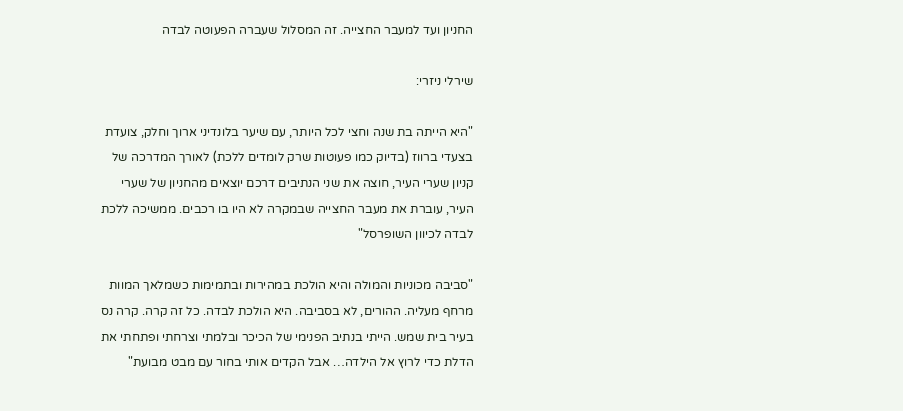החניון ועד למעבר החצייה. זה המסלול שעברה הפעוטה לבדה

שירלי ניזרי:

"היא הייתה בת שנה וחצי לכל היותר, עם שיער בלונדיני ארוך וחלק, צועדת בצעדי ברווז (בדיוק כמו פעוטות שרק לומדים ללכת) לאורך המדרכה של קניון שערי העיר, חוצה את שני הנתיבים דרכם יוצאים מהחניון של שערי העיר, עוברת את מעבר החצייה שבמקרה לא היו בו רכבים. ממשיכה ללכת לבדה לכיוון השופרסל"

"סביבה מכוניות והמולה והיא הולכת במהירות ובתמימות כשמלאך המוות מרחף מעליה. ההורים, לא בסביבה. היא הולכת לבדה. כל זה קרה. קרה נס בעיר בית שמש. הייתי בנתיב הפנימי של הכיכר ובלמתי וצרחתי ופתחתי את הדלת כדי לרוץ אל הילדה… אבל הקדים אותי בחור עם מבט מבועת"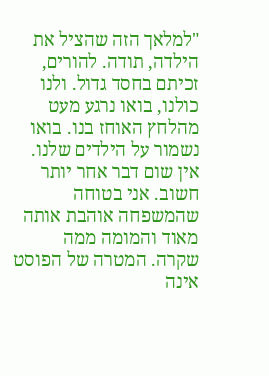"למלאך הזה שהציל את הילדה, תודה. להורים, זכיתם בחסד גדול. ולנו כולנו, בואו נרגע מעט מהלחץ האוחז בנו. בואו נשמור על הילדים שלנו. אין שום דבר אחר יותר חשוב. אני בטוחה שהמשפחה אוהבת אותה מאוד והמומה ממה שקרה. המטרה של הפוסט אינה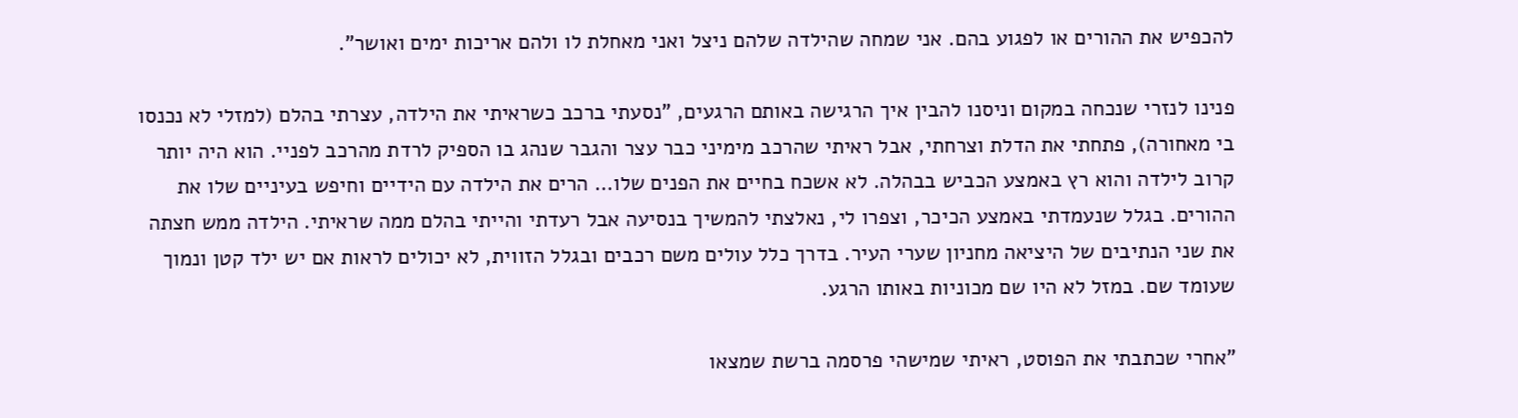להכפיש את ההורים או לפגוע בהם. אני שמחה שהילדה שלהם ניצל ואני מאחלת לו ולהם אריכות ימים ואושר".

פנינו לנזרי שנכחה במקום וניסנו להבין איך הרגישה באותם הרגעים, "נסעתי ברכב כשראיתי את הילדה, עצרתי בהלם (למזלי לא נכנסו בי מאחורה), פתחתי את הדלת וצרחתי, אבל ראיתי שהרכב מימיני כבר עצר והגבר שנהג בו הספיק לרדת מהרכב לפניי. הוא היה יותר קרוב לילדה והוא רץ באמצע הכביש בבהלה. לא אשכח בחיים את הפנים שלו… הרים את הילדה עם הידיים וחיפש בעיניים שלו את ההורים. בגלל שנעמדתי באמצע הכיכר, וצפרו לי, נאלצתי להמשיך בנסיעה אבל רעדתי והייתי בהלם ממה שראיתי. הילדה ממש חצתה את שני הנתיבים של היציאה מחניון שערי העיר. בדרך כלל עולים משם רכבים ובגלל הזווית, לא יכולים לראות אם יש ילד קטן ונמוך שעומד שם. במזל לא היו שם מכוניות באותו הרגע.

"אחרי שכתבתי את הפוסט, ראיתי שמישהי פרסמה ברשת שמצאו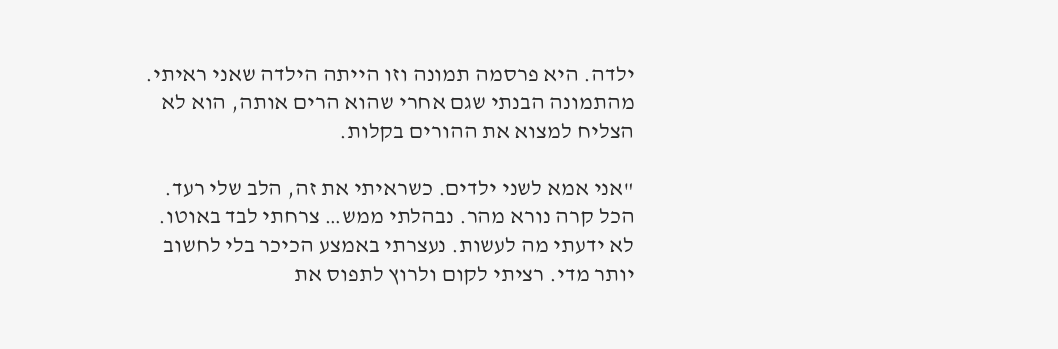ילדה. היא פרסמה תמונה וזו הייתה הילדה שאני ראיתי. מהתמונה הבנתי שגם אחרי שהוא הרים אותה, הוא לא הצליח למצוא את ההורים בקלות.

"אני אמא לשני ילדים. כשראיתי את זה, הלב שלי רעד. הכל קרה נורא מהר. נבהלתי ממש… צרחתי לבד באוטו. לא ידעתי מה לעשות. נעצרתי באמצע הכיכר בלי לחשוב יותר מדי. רציתי לקום ולרוץ לתפוס את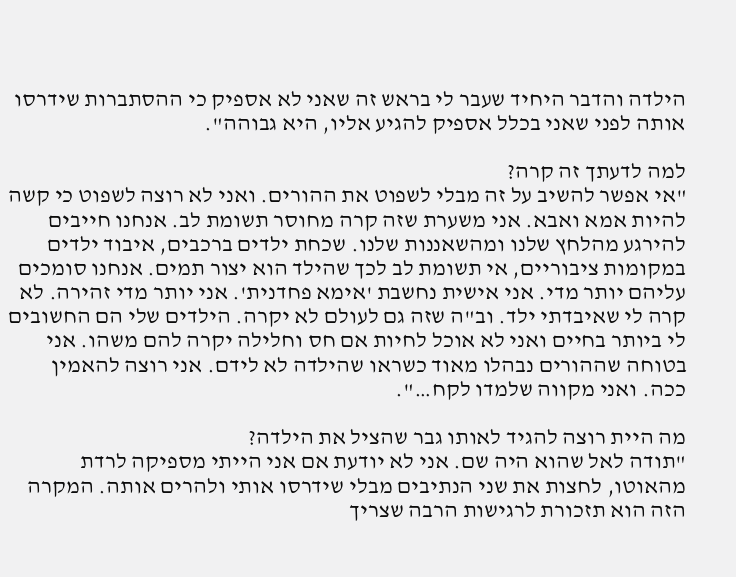הילדה והדבר היחיד שעבר לי בראש זה שאני לא אספיק כי ההסתברות שידרסו אותה לפני שאני בכלל אספיק להגיע אליו, היא גבוהה".

למה לדעתך זה קרה?
"אי אפשר להשיב על זה מבלי לשפוט את ההורים. ואני לא רוצה לשפוט כי קשה להיות אמא ואבא. אני משערת שזה קרה מחוסר תשומת לב. אנחנו חייבים להירגע מהלחץ שלנו ומהשאננות שלנו. שכחת ילדים ברכבים, איבוד ילדים במקומות ציבוריים, אי תשומת לב לכך שהילד הוא יצור תמים. אנחנו סומכים עליהם יותר מדי. אני אישית נחשבת 'אימא פחדנית'. אני יותר מדי זהירה. לא קרה לי שאיבדתי ילד. וב"ה שזה גם לעולם לא יקרה. הילדים שלי הם החשובים לי ביותר בחיים ואני לא אוכל לחיות אם חס וחלילה יקרה להם משהו. אני בטוחה שההורים נבהלו מאוד כשראו שהילדה לא לידם. אני רוצה להאמין ככה. ואני מקווה שלמדו לקח…".

מה היית רוצה להגיד לאותו גבר שהציל את הילדה?
"תודה לאל שהוא היה שם. אני לא יודעת אם אני הייתי מספיקה לרדת מהאוטו, לחצות את שני הנתיבים מבלי שידרסו אותי ולהרים אותה. המקרה הזה הוא תזכורת לרגישות הרבה שצריך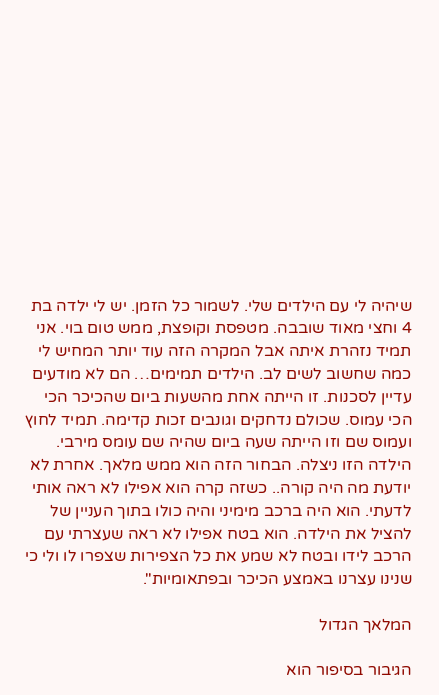שיהיה לי עם הילדים שלי. לשמור כל הזמן. יש לי ילדה בת 4 וחצי מאוד שובבה. מטפסת וקופצת, ממש טום בוי. אני תמיד נזהרת איתה אבל המקרה הזה עוד יותר המחיש לי כמה שחשוב לשים לב. הילדים תמימים… הם לא מודעים עדיין לסכנות. זו הייתה אחת מהשעות ביום שהכיכר הכי הכי עמוס. שכולם נדחקים וגונבים זכות קדימה. תמיד לחוץ ועמוס שם וזו הייתה שעה ביום שהיה שם עומס מירבי. הילדה הזו ניצלה. הבחור הזה הוא ממש מלאך. אחרת לא יודעת מה היה קורה.. כשזה קרה הוא אפילו לא ראה אותי לדעתי. הוא היה ברכב מימיני והיה כולו בתוך העניין של להציל את הילדה. הוא בטח אפילו לא ראה שעצרתי עם הרכב לידו ובטח לא שמע את כל הצפירות שצפרו לו ולי כי שנינו עצרנו באמצע הכיכר ובפתאומיות".

המלאך הגדול

הגיבור בסיפור הוא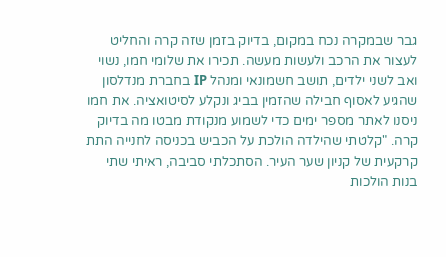גבר שבמקרה נכח במקום, בדיוק בזמן שזה קרה והחליט לעצור את הרכב ולעשות מעשה. תכירו את שלומי חמו, נשוי ואב לשני ילדים, תושב חשמונאי ומנהל IP בחברת מנדלסון שהגיע לאסוף חבילה שהזמין בביג ונקלע לסיטואציה. את חמו ניסנו לאתר מספר ימים כדי לשמוע מנקודת מבטו מה בדיוק קרה. "קלטתי שהילדה הולכת על הכביש בכניסה לחנייה התת קרקעית של קניון שער העיר. הסתכלתי סביבה, ראיתי שתי בנות הולכות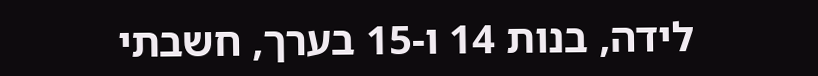לידה, בנות 14 ו-15 בערך, חשבתי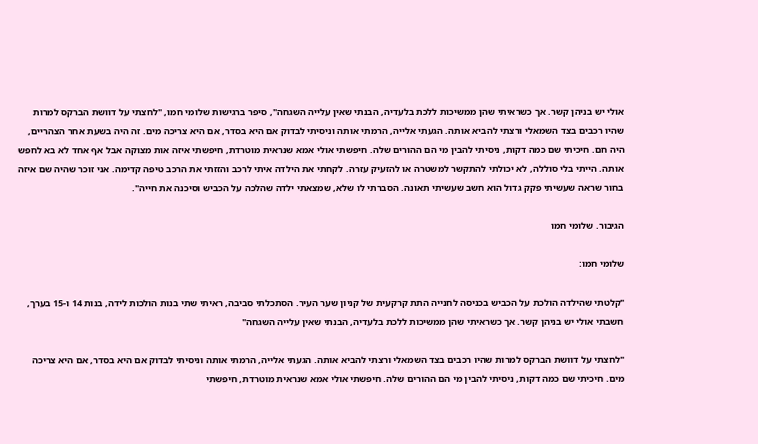אולי יש בניהן קשר. אך כשראיתי שהן ממשיכות ללכת בלעדיה, הבנתי שאין עלייה השגחה", סיפר ברגישות שלומי חמו, "לחצתי על דוושת הברקס למרות שהיו רכבים בצד השמאלי ורצתי להביא אותה. הגעתי אלייה, הרמתי אותה וניסיתי לבדוק אם היא בסדר, אם היא צריכה מים. זה היה בשעת אחר הצהריים, היה חם. חיכיתי שם כמה דקות, ניסיתי להבין מי הם ההורים שלה. חיפשתי אולי אמא שנראית מוטרדת, חיפשתי איזה אות מצוקה אבל אף אחד לא בא לחפש אותה. הייתי בלי סוללה, לא יכולתי להתקשר למשטרה או להזעיק עזרה. לקחתי את הילדה איתי לרכב והזזתי את הרכב טיפה קדימה. אני זוכר שהיה שם איזה בחור שראה שעשיתי פקק גדול הוא חשב שעשיתי תאונה. הסברתי לו שלא, שמצאתי ילדה שהלכה על הכביש וסיכנה את חייה".

הגיבור. שלומי חמו

שלומי חמו:

"קלטתי שהילדה הולכת על הכביש בכניסה לחנייה התת קרקעית של קניון שער העיר. הסתכלתי סביבה, ראיתי שתי בנות הולכות לידה, בנות 14 ו-15 בערך, חשבתי אולי יש בניהן קשר. אך כשראיתי שהן ממשיכות ללכת בלעדיה, הבנתי שאין עלייה השגחה"

"לחצתי על דוושת הברקס למרות שהיו רכבים בצד השמאלי ורצתי להביא אותה. הגעתי אלייה, הרמתי אותה וניסיתי לבדוק אם היא בסדר, אם היא צריכה מים. חיכיתי שם כמה דקות, ניסיתי להבין מי הם ההורים שלה. חיפשתי אולי אמא שנראית מוטרדת, חיפשתי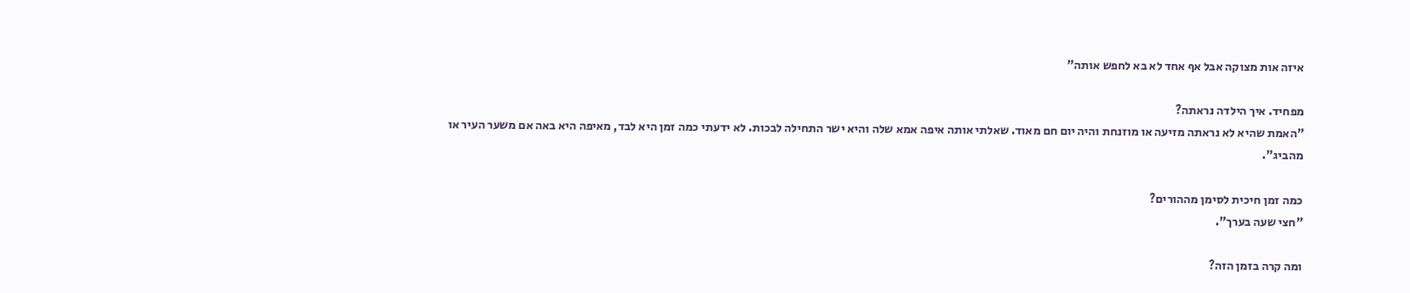איזה אות מצוקה אבל אף אחד לא בא לחפש אותה"

מפחיד. איך הילדה נראתה?
"האמת שהיא לא נראתה מזיעה או מוזנחת והיה יום חם מאוד. שאלתי אותה איפה אמא שלה והיא ישר התחילה לבכות. לא ידעתי כמה זמן היא לבד, מאיפה היא באה אם משער העיר או מהביג".

כמה זמן חיכית לסימן מההורים?
"חצי שעה בערך".

ומה קרה בזמן הזה?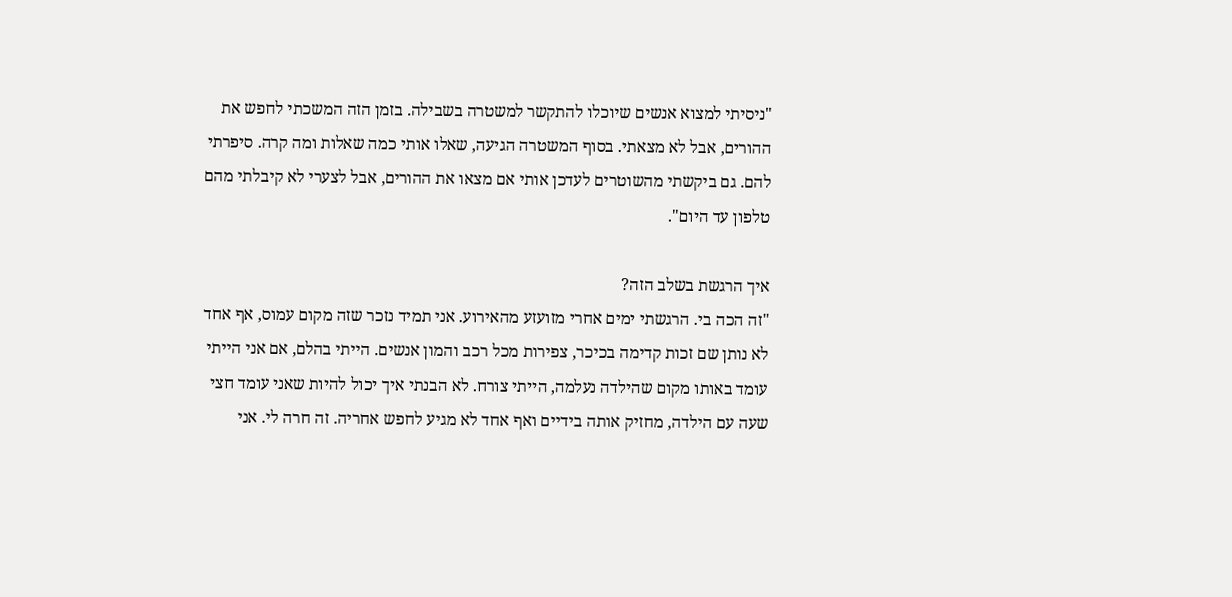"ניסיתי למצוא אנשים שיוכלו להתקשר למשטרה בשבילה. בזמן הזה המשכתי לחפש את ההורים, אבל לא מצאתי. בסוף המשטרה הגיעה, שאלו אותי כמה שאלות ומה קרה. סיפרתי להם. גם ביקשתי מהשוטרים לעדכן אותי אם מצאו את ההורים, אבל לצערי לא קיבלתי מהם טלפון עד היום".

איך הרגשת בשלב הזה?
"זה הכה בי. הרגשתי ימים אחרי מזועזע מהאירוע. אני תמיד נזכר שזה מקום עמוס, אף אחד לא נותן שם זכות קדימה בכיכר, צפירות מכל רכב והמון אנשים. הייתי בהלם, אם אני הייתי עומד באותו מקום שהילדה נעלמה, הייתי צורח. לא הבנתי איך יכול להיות שאני עומד חצי שעה עם הילדה, מחזיק אותה בידיים ואף אחד לא מגיע לחפש אחריה. זה חרה לי. אני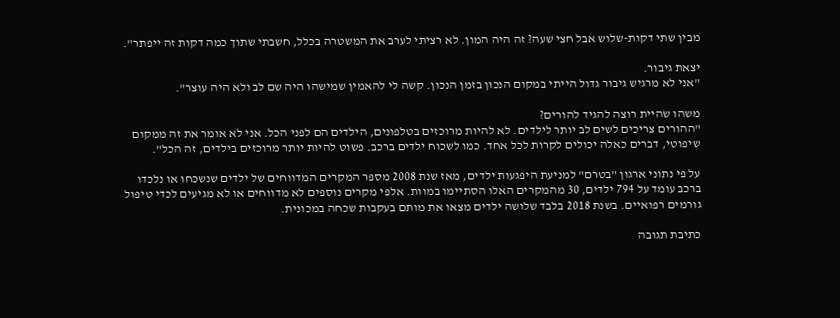מבין שתי דקות-שלוש אבל חצי שעה? זה היה המון. לא רציתי לערב את המשטרה בכלל, חשבתי שתוך כמה דקות זה ייפתר".

יצאת גיבור.
"אני לא מרגיש גיבור גדול הייתי במקום הנכון בזמן הנכון. קשה לי להאמין שמישהו היה שם לב ולא היה עוצר".

משהו שהיית רוצה להגיד להורים?
"ההורים צריכים לשים לב יותר לילדים. לא להיות מרוכזים בטלפונים, הילדים הם לפני הכל. אני לא אומר את זה ממקום שיפוטי, דברים כאלה יכולים לקרות לכל אחד. כמו לשכוח ילדים ברכב. פשוט להיות יותר מרוכזים בילדים, זה הכל".

על פי נתוני ארגון "בטרם" למניעת היפגעות ילדים, מאז שנת 2008 מספר המקרים המדווחים של ילדים שנשכחו או נלכדו ברכב עומד על 794 ילדים, 30 מהמקרים האלו הסתיימו במוות. אלפי מקרים נוספים לא מדווחים או לא מגיעים לכדי טיפול גורמים רפואיים. בשנת 2018 בלבד שלושה ילדים מצאו את מותם בעקבות שכחה במכונית.

כתיבת תגובה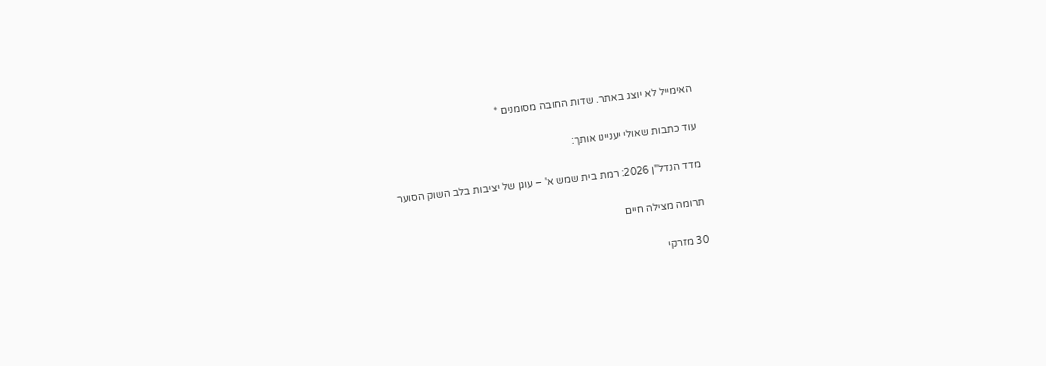האימייל לא יוצג באתר. שדות החובה מסומנים *

עוד כתבות שאולי יעניינו אותך:

מדד הנדל"ן 2026: רמת בית שמש א' – עוגן של יציבות בלב השוק הסוער

תרומה מצילה חיים

30 מזרקי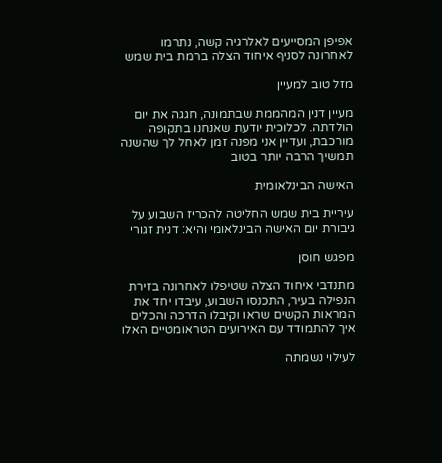אפיפן המסייעים לאלרגיה קשה, נתרמו לאחרונה לסניף איחוד הצלה ברמת בית שמש

מזל טוב למעיין

מעיין דנין המהממת שבתמונה, חגגה את יום הולדתה. לכלוכית יודעת שאנחנו בתקופה מורכבת, ועדיין אני מפנה זמן לאחל לך שהשנה תמשיך הרבה יותר בטוב

האישה הבינלאומית

עיריית בית שמש החליטה להכריז השבוע על גיבורת יום האישה הבינלאומי והיא: דנית זגורי

מפגש חוסן

מתנדבי איחוד הצלה שטיפלו לאחרונה בזירת הנפילה בעיר, התכנסו השבוע, עיבדו יחד את המראות הקשים שראו וקיבלו הדרכה והכלים איך להתמודד עם האירועים הטראומטיים האלו

לעילוי נשמתה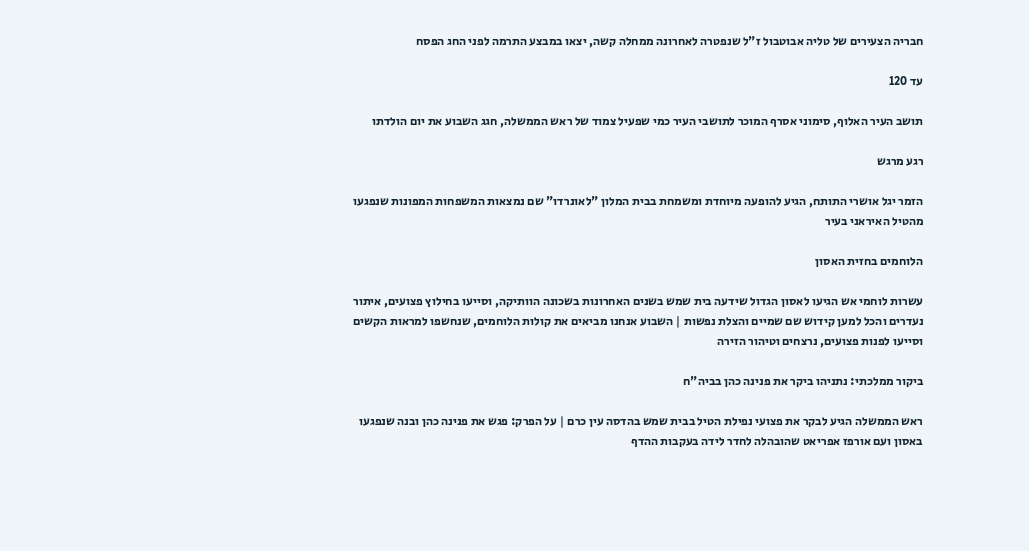חבריה הצעירים של טליה אבוטבול ז"ל שנפטרה לאחרונה ממחלה קשה, יצאו במבצע התרמה לפני החג הפסח

עד 120

תושב העיר האלוף, סימוני אסרף המוכר לתושבי העיר כמי שפעיל צמוד של ראש הממשלה, חגג השבוע את יום הולדתו

רגע מרגש

הזמר יגל אושרי התותח, הגיע להופעה מיוחדת ומשמחת בבית המלון "לאונרדו" שם נמצאות המשפחות המפונות שנפגעו מהטיל האיראני בעיר

הלוחמים בחזית האסון

עשרות לוחמי אש הגיעו לאסון הגדול שידעה בית שמש בשנים האחרונות בשכונה הוותיקה, וסייעו בחילוץ פצועים, איתור נעדרים והכל למען קידוש שם שמיים והצלת נפשות | השבוע אנחנו מביאים את קולות הלוחמים, שנחשפו למראות הקשים וסייעו לפנות פצועים, נרצחים וטיהור הזירה

ביקור ממלכתי: נתניהו ביקר את פנינה כהן בביה"ח

ראש הממשלה הגיע לבקר את פצועי נפילת הטיל בבית שמש בהדסה עין כרם | על הפרק: פגש את פנינה כהן ובנה שנפגעו באסון ועם אורפז אפריאט שהובהלה לחדר לידה בעקבות ההדף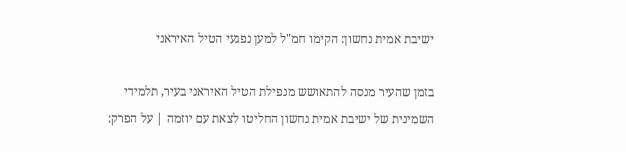ישיבת אמית נחשון: הקימו חמ"ל למען נפגעי הטיל האיראני

בזמן שהעיר מנסה להתאושש מנפילת הטיל האיראני בעיר, תלמידי השמינית של ישיבת אמית נחשון החליטו לצאת עם יוזמה | על הפרק: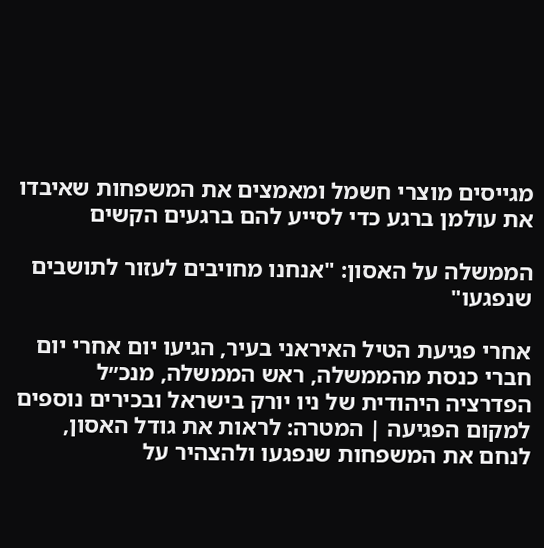מגייסים מוצרי חשמל ומאמצים את המשפחות שאיבדו את עולמן ברגע כדי לסייע להם ברגעים הקשים

הממשלה על האסון: "אנחנו מחויבים לעזור לתושבים שנפגעו"

אחרי פגיעת הטיל האיראני בעיר, הגיעו יום אחרי יום חברי כנסת מהממשלה, ראש הממשלה, מנכ״ל הפדרציה היהודית של ניו יורק בישראל ובכירים נוספים למקום הפגיעה | המטרה: לראות את גודל האסון, לנחם את המשפחות שנפגעו ולהצהיר על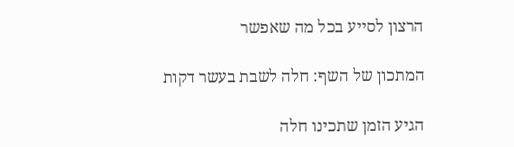הרצון לסייע בכל מה שאפשר

המתכון של השף: חלה לשבת בעשר דקות

הגיע הזמן שתכינו חלה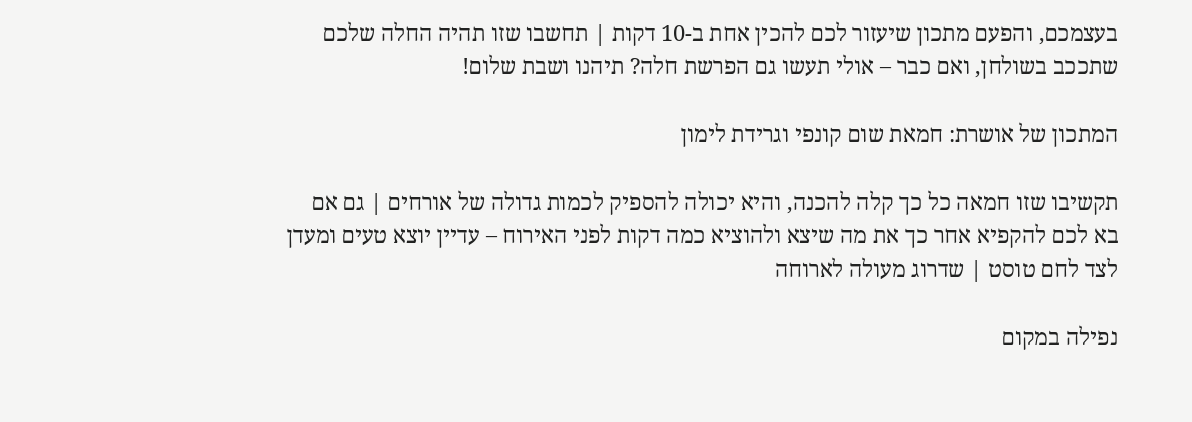בעצמכם, והפעם מתכון שיעזור לכם להכין אחת ב-10 דקות | תחשבו שזו תהיה החלה שלכם שתככב בשולחן, ואם כבר – אולי תעשו גם הפרשת חלה? תיהנו ושבת שלום!

המתכון של אושרת: חמאת שום קונפי וגרידת לימון

תקשיבו שזו חמאה כל כך קלה להכנה, והיא יכולה להספיק לכמות גדולה של אורחים | גם אם בא לכם להקפיא אחר כך את מה שיצא ולהוציא כמה דקות לפני האירוח – עדיין יוצא טעים ומעדן לצד לחם טוסט | שדרוג מעולה לארוחה

נפילה במקום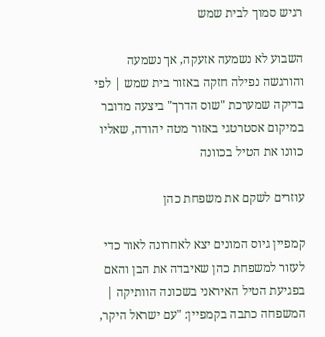רגיש סמוך לבית שמש

השבוע לא נשמעה אזעקה, אך נשמעה והורגשה נפילה חזקה באזור בית שמש | לפי בדיקה שמערכת "שוס הדרך" ביצעה מדובר במיקום אסטרטגי באזור מטה יהודה, שאליו כוונו את הטיל בכוונה

עוזרים לשקם את משפחת כהן

קמפיין גיוס המונים יצא לאחרונה לאור כדי לעזור למשפחת כהן שאיבדה את הבן והאם בפגיעת הטיל האיראני בשכונה הוותיקה | המשפחה כתבה בקמפיין: "עם ישראל היקר,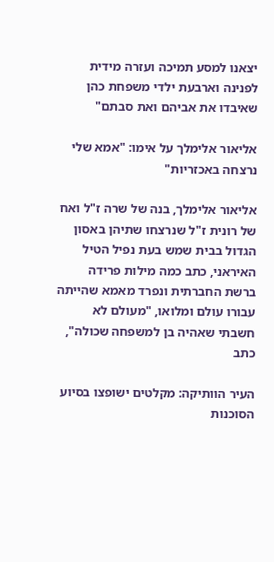יצאנו למסע תמיכה ועזרה מידית לפנינה וארבעת ילדי משפחת כהן שאיבדו את אביהם ואת סבתם"

אליאור אלימלך על אימו: "אמא שלי נרצחה באכזריות"

אליאור אלימלך, בנה של שרה ז"ל ואח של רונית ז"ל שנרצחו שתיהן באסון הגדול בבית שמש בעת נפיל הטיל האיראני, כתב כמה מילות פרידה ברשת החברתית ונפרד מאמא שהייתה עבורו עולם ומלואו, "מעולם לא חשבתי שאהיה בן למשפחה שכולה", כתב

העיר הוותיקה: מקלטים ישופצו בסיוע הסוכנות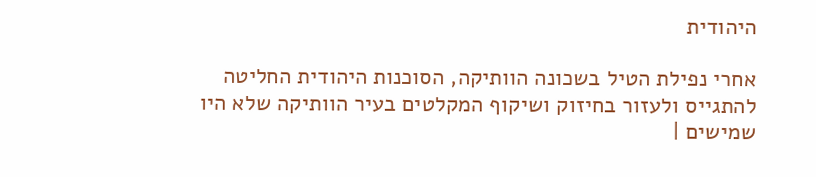היהודית

אחרי נפילת הטיל בשכונה הוותיקה, הסוכנות היהודית החליטה להתגייס ולעזור בחיזוק ושיקוף המקלטים בעיר הוותיקה שלא היו שמישים |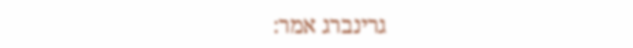גרינברג אמר: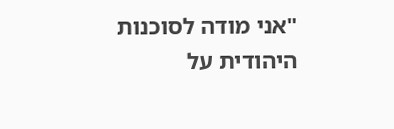"אני מודה לסוכנות היהודית על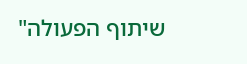שיתוף הפעולה"